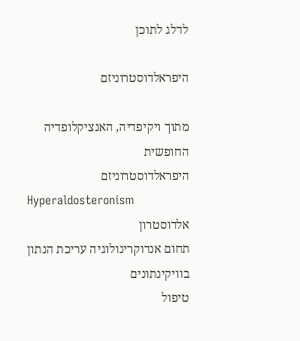לדלג לתוכן

היפראלדוסטרוניזם

מתוך ויקיפדיה, האנציקלופדיה החופשית
היפראלדוסטרוניזם
Hyperaldosteronism
אלדוסטרון
תחום אנדוקרינולוגיה עריכת הנתון בוויקינתונים
טיפול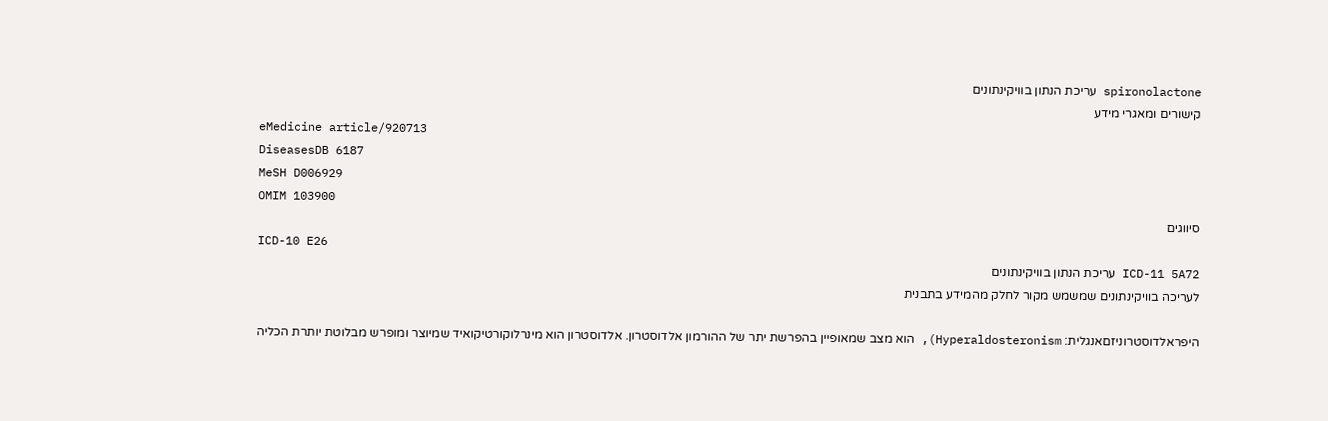spironolactone עריכת הנתון בוויקינתונים
קישורים ומאגרי מידע
eMedicine article/920713
DiseasesDB 6187
MeSH D006929
OMIM 103900
סיווגים
ICD-10 E26
ICD-11 5A72 עריכת הנתון בוויקינתונים
לעריכה בוויקינתונים שמשמש מקור לחלק מהמידע בתבנית

היפראלדוסטרוניזםאנגלית: Hyperaldosteronism), הוא מצב שמאופיין בהפרשת יתר של ההורמון אלדוסטרון. אלדוסטרון הוא מינרלוקורטיקואיד שמיוצר ומופרש מבלוטת יותרת הכליה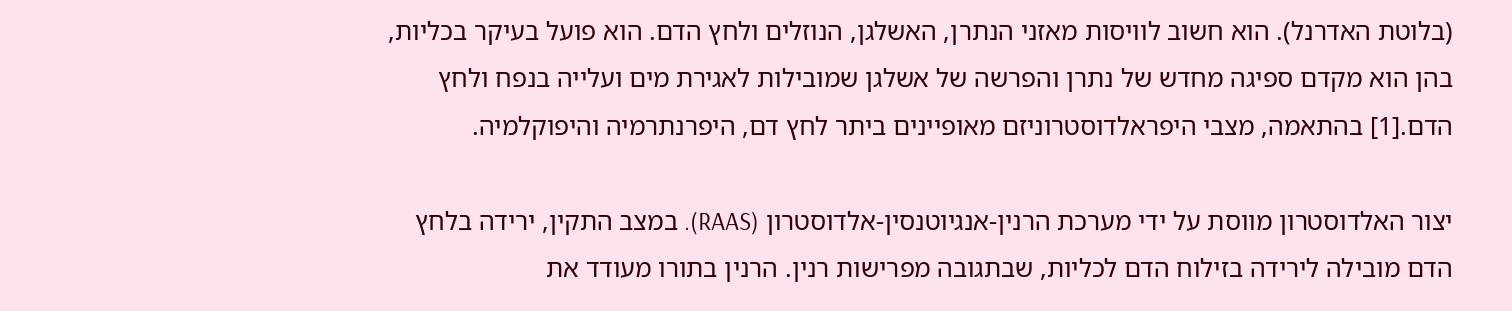(בלוטת האדרנל). הוא חשוב לוויסות מאזני הנתרן, האשלגן, הנוזלים ולחץ הדם. הוא פועל בעיקר בכליות, בהן הוא מקדם ספיגה מחדש של נתרן והפרשה של אשלגן שמובילות לאגירת מים ועלייה בנפח ולחץ הדם.[1] בהתאמה, מצבי היפראלדוסטרוניזם מאופיינים ביתר לחץ דם, היפרנתרמיה והיפוקלמיה.

יצור האלדוסטרון מווסת על ידי מערכת הרנין-אנגיוטנסין-אלדוסטרון (RAAS). במצב התקין, ירידה בלחץ הדם מובילה לירידה בזילוח הדם לכליות, שבתגובה מפרישות רנין. הרנין בתורו מעודד את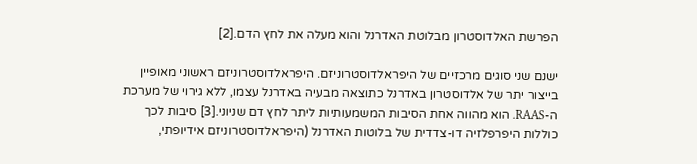הפרשת האלדוסטרון מבלוטת האדרנל והוא מעלה את לחץ הדם.[2]

ישנם שני סוגים מרכזיים של היפראלדוסטרוניזם. היפראלדוסטרוניזם ראשוני מאופיין בייצור יתר של אלדוסטרון באדרנל כתוצאה מבעיה באדרנל עצמו, ללא גירוי של מערכת ה-RAAS. הוא מהווה אחת הסיבות המשמעותיות ליתר לחץ דם שניוני.[3] סיבות לכך כוללות היפרפלזיה דו-צדדית של בלוטות האדרנל (היפראלדוסטרוניזם אידיופתי,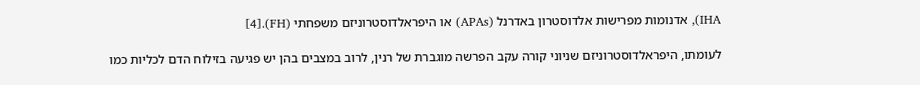IHA), אדנומות מפרישות אלדוסטרון באדרנל (APAs) או היפראלדוסטרוניזם משפחתי (FH).[4]

לעומתו, היפראלדוסטרוניזם שניוני קורה עקב הפרשה מוגברת של רנין, לרוב במצבים בהן יש פגיעה בזילוח הדם לכליות כמו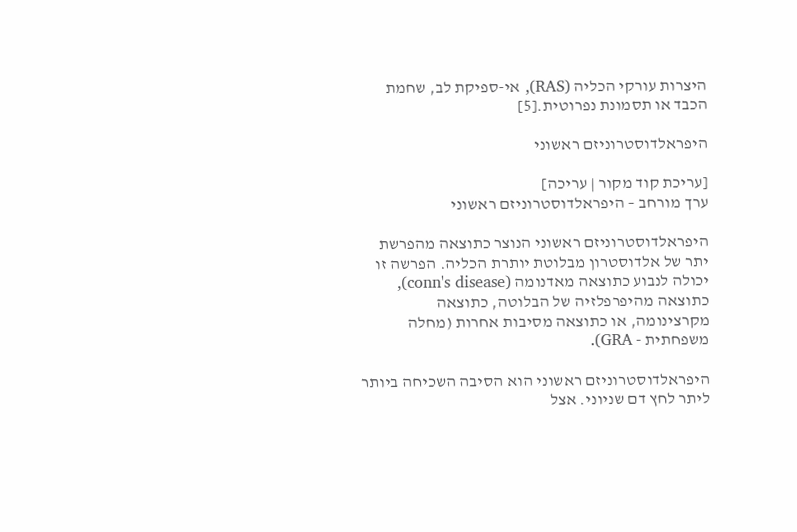היצרות עורקי הכליה (RAS), אי-ספיקת לב, שחמת הכבד או תסמונת נפרוטית.[5]

היפראלדוסטרוניזם ראשוני

[עריכת קוד מקור | עריכה]
ערך מורחב – היפראלדוסטרוניזם ראשוני

היפראלדוסטרוניזם ראשוני הנוצר כתוצאה מהפרשת יתר של אלדוסטרון מבלוטת יותרת הכליה. הפרשה זו יכולה לנבוע כתוצאה מאדנומה (conn's disease), כתוצאה מהיפרפלזיה של הבלוטה, כתוצאה מקרצינומה, או כתוצאה מסיבות אחרות (מחלה משפחתית - GRA).

היפראלדוסטרוניזם ראשוני הוא הסיבה השכיחה ביותר ליתר לחץ דם שניוני. אצל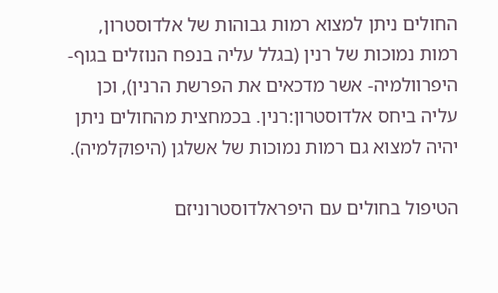החולים ניתן למצוא רמות גבוהות של אלדוסטרון, רמות נמוכות של רנין (בגלל עליה בנפח הנוזלים בגוף- היפרוולמיה- אשר מדכאים את הפרשת הרנין), וכן עליה ביחס אלדוסטרון:רנין. בכמחצית מהחולים ניתן יהיה למצוא גם רמות נמוכות של אשלגן (היפוקלמיה).

הטיפול בחולים עם היפראלדוסטרוניזם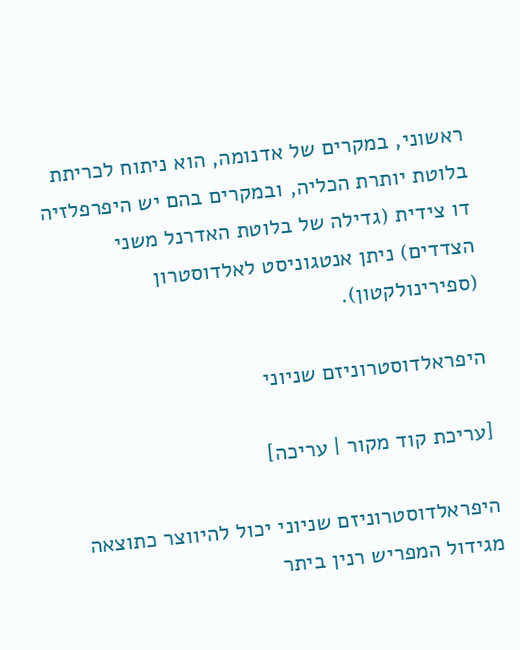ראשוני, במקרים של אדנומה, הוא ניתוח לכריתת בלוטת יותרת הכליה, ובמקרים בהם יש היפרפלזיה דו צידית (גדילה של בלוטת האדרנל משני הצדדים) ניתן אנטגוניסט לאלדוסטרון (ספירינולקטון).

היפראלדוסטרוניזם שניוני

[עריכת קוד מקור | עריכה]

היפראלדוסטרוניזם שניוני יכול להיווצר כתוצאה מגידול המפריש רנין ביתר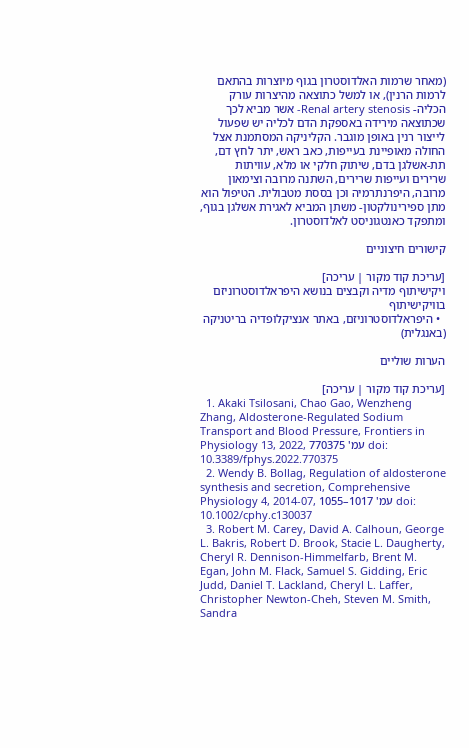(מאחר שרמות האלדוסטרון בגוף מיוצרות בהתאם לרמות הרנין), או למשל כתוצאה מהיצרות עורק הכליה- Renal artery stenosis- אשר מביא לכך שכתוצאה מירידה באספקת הדם לכליה יש שפעול לייצור רנין באופן מוגבר. הקליניקה המסתמנת אצל החולה מאופיינת בעייפות, כאב ראש, יתר לחץ דם, תת-אשלגן בדם, שיתוק חלקי או מלא, עוויתות שרירים ועייפות שרירים, השתנה מרובה וצימאון מרובה, היפרנתרמיה וכן בססת מטבולית. הטיפול הוא מתן ספירינולקטון- משתן המביא לאגירת אשלגן בגוף, ומתפקד כאנטגוניסט לאלדוסטרון.

קישורים חיצוניים

[עריכת קוד מקור | עריכה]
ויקישיתוף מדיה וקבצים בנושא היפראלדוסטרוניזם בוויקישיתוף
  • היפראלדוסטרוניזם, באתר אנציקלופדיה בריטניקה (באנגלית)

הערות שוליים

[עריכת קוד מקור | עריכה]
  1. Akaki Tsilosani, Chao Gao, Wenzheng Zhang, Aldosterone-Regulated Sodium Transport and Blood Pressure, Frontiers in Physiology 13, 2022, עמ' 770375 doi: 10.3389/fphys.2022.770375
  2. Wendy B. Bollag, Regulation of aldosterone synthesis and secretion, Comprehensive Physiology 4, 2014-07, עמ' 1017–1055 doi: 10.1002/cphy.c130037
  3. Robert M. Carey, David A. Calhoun, George L. Bakris, Robert D. Brook, Stacie L. Daugherty, Cheryl R. Dennison-Himmelfarb, Brent M. Egan, John M. Flack, Samuel S. Gidding, Eric Judd, Daniel T. Lackland, Cheryl L. Laffer, Christopher Newton-Cheh, Steven M. Smith, Sandra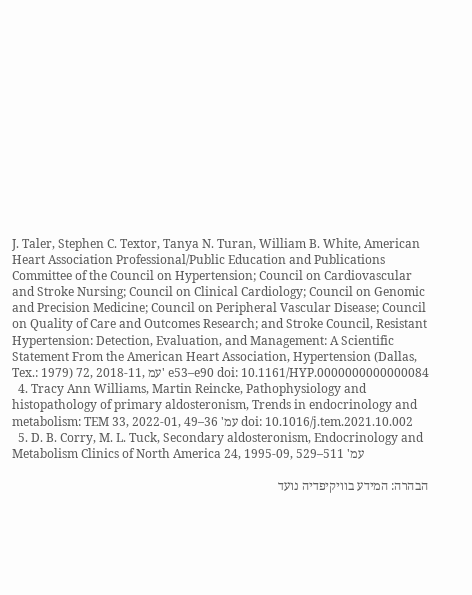J. Taler, Stephen C. Textor, Tanya N. Turan, William B. White, American Heart Association Professional/Public Education and Publications Committee of the Council on Hypertension; Council on Cardiovascular and Stroke Nursing; Council on Clinical Cardiology; Council on Genomic and Precision Medicine; Council on Peripheral Vascular Disease; Council on Quality of Care and Outcomes Research; and Stroke Council, Resistant Hypertension: Detection, Evaluation, and Management: A Scientific Statement From the American Heart Association, Hypertension (Dallas, Tex.: 1979) 72, 2018-11, עמ' e53–e90 doi: 10.1161/HYP.0000000000000084
  4. Tracy Ann Williams, Martin Reincke, Pathophysiology and histopathology of primary aldosteronism, Trends in endocrinology and metabolism: TEM 33, 2022-01, עמ' 36–49 doi: 10.1016/j.tem.2021.10.002
  5. D. B. Corry, M. L. Tuck, Secondary aldosteronism, Endocrinology and Metabolism Clinics of North America 24, 1995-09, עמ' 511–529

הבהרה: המידע בוויקיפדיה נועד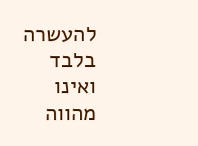להעשרה בלבד ואינו מהווה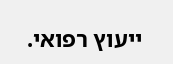ייעוץ רפואי.